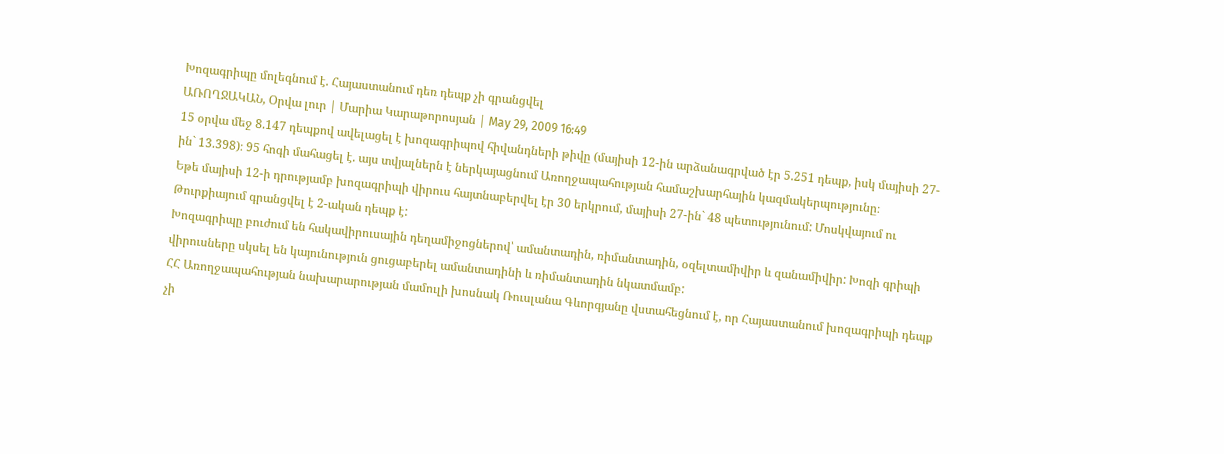Խոզագրիպը մոլեգնում է. Հայաստանում դեռ դեպք չի գրանցվել
ԱՌՈՂՋԱԿԱՆ, Օրվա լուր | Մարիա Կարաթորոսյան | May 29, 2009 16:49
15 օրվա մեջ 8.147 դեպքով ավելացել է խոզագրիպով հիվանդների թիվը (մայիսի 12-ին արձանագրված էր 5.251 դեպք, իսկ մայիսի 27-ին` 13.398)։ 95 հոգի մահացել է. այս տվյալներն է ներկայացնում Առողջապահության համաշխարհային կազմակերպությունը։
Եթե մայիսի 12-ի դրությամբ խոզագրիպի վիրուս հայտնաբերվել էր 30 երկրում, մայիսի 27-ին` 48 պետությունում: Մոսկվայում ու Թուրքիայում գրանցվել է 2-ական դեպք է:
Խոզագրիպը բուժում են հակավիրուսային դեղամիջոցներով՝ ամանտադին, ռիմանտադին, օզելտամիվիր և զանամիվիր: Խոզի գրիպի վիրուսները սկսել են կայունություն ցուցաբերել ամանտադինի և ռիմանտադին նկատմամբ:
ՀՀ Առողջապահության նախարարության մամուլի խոսնակ Ռուսլանա Գևորգյանը վստահեցնում է, որ Հայաստանում խոզագրիպի դեպք չի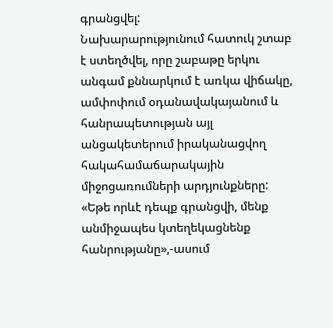գրանցվել:
Նախարարությունում հատուկ շտաբ է ստեղծվել, որը շաբաթը երկու անգամ քննարկում է առկա վիճակը, ամփոփում օդանավակայանում և հանրապետության այլ անցակետերում իրականացվող հակահամաճարակային միջոցառումների արդյունքները: «Եթե որևէ դեպք գրանցվի, մենք անմիջապես կտեղեկացնենք հանրությանը»,-ասում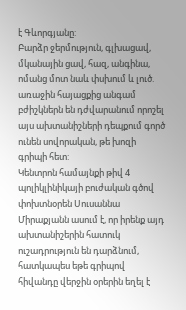է Գևորգյանը:
Բարձր ջերմություն, գլխացավ, մկանային ցավ, հազ, անգինա, ոմանց մոտ նաև փսխում և լուծ. առաջին հայացքից անգամ բժիշկներն են դժվարանում որոշել այս ախտանիշների դեպքում գործ ունեն սովորական, թե խոզի գրիպի հետ:
Կենտրոն համայնքի թիվ 4 պոլիկլինիկայի բուժական գծով փոխտնօրեն Սուսաննա Միրաքյանն ասում է, որ իրենք այդ ախտանիշերին հատուկ ուշադրություն են դարձնում, հատկապես եթե գրիպով հիվանդը վերջին օրերին եղել է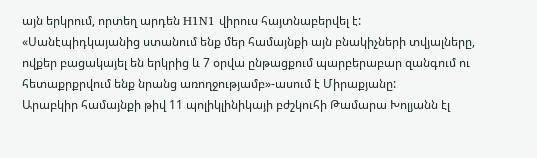այն երկրում, որտեղ արդեն H1N1 վիրուս հայտնաբերվել է:
«Սանէպիդկայանից ստանում ենք մեր համայնքի այն բնակիչների տվյալները, ովքեր բացակայել են երկրից և 7 օրվա ընթացքում պարբերաբար զանգում ու հետաքրքրվում ենք նրանց առողջությամբ»-ասում է Միրաքյանը:
Արաբկիր համայնքի թիվ 11 պոլիկլինիկայի բժշկուհի Թամարա Խոլյանն էլ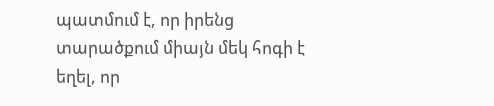պատմում է, որ իրենց տարածքում միայն մեկ հոգի է եղել, որ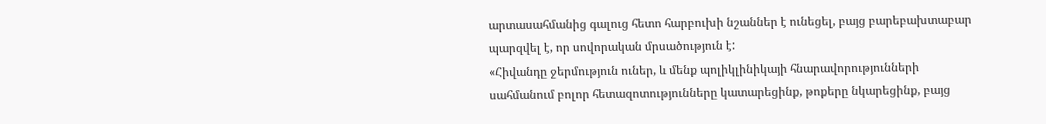արտասահմանից գալուց հետո հարբուխի նշաններ է ունեցել, բայց բարեբախտաբար պարզվել է, որ սովորական մրսածություն է:
«Հիվանդը ջերմություն ուներ, և մենք պոլիկլինիկայի հնարավորությունների սահմանում բոլոր հետազոտությունները կատարեցինք, թոքերը նկարեցինք, բայց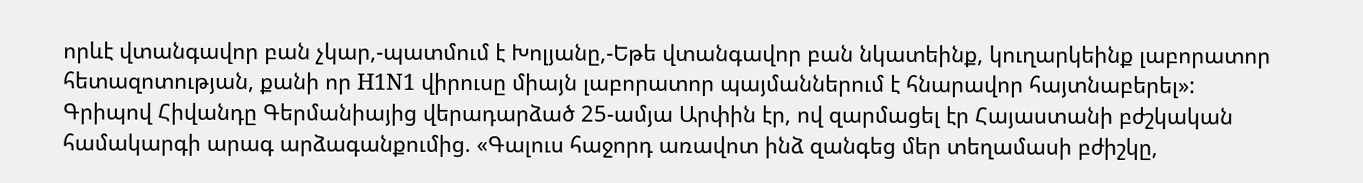որևէ վտանգավոր բան չկար,-պատմում է Խոլյանը,-Եթե վտանգավոր բան նկատեինք, կուղարկեինք լաբորատոր հետազոտության, քանի որ H1N1 վիրուսը միայն լաբորատոր պայմաններում է հնարավոր հայտնաբերել»:
Գրիպով Հիվանդը Գերմանիայից վերադարձած 25-ամյա Արփին էր, ով զարմացել էր Հայաստանի բժշկական համակարգի արագ արձագանքումից. «Գալուս հաջորդ առավոտ ինձ զանգեց մեր տեղամասի բժիշկը,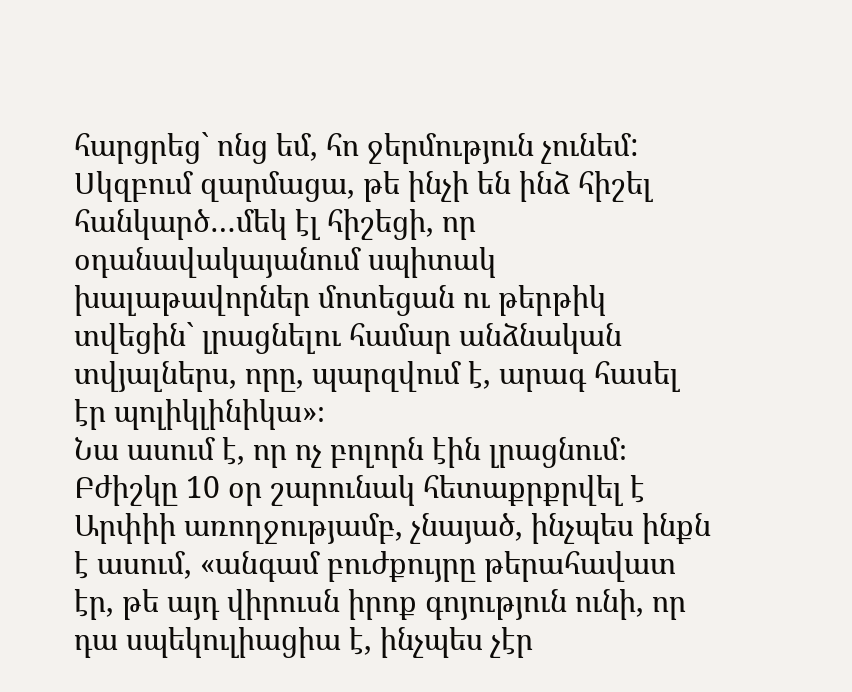հարցրեց` ոնց եմ, հո ջերմություն չունեմ: Սկզբում զարմացա, թե ինչի են ինձ հիշել հանկարծ…մեկ էլ հիշեցի, որ օդանավակայանում սպիտակ խալաթավորներ մոտեցան ու թերթիկ տվեցին` լրացնելու համար անձնական տվյալներս, որը, պարզվում է, արագ հասել էր պոլիկլինիկա»։
Նա ասում է, որ ոչ բոլորն էին լրացնում։
Բժիշկը 10 օր շարունակ հետաքրքրվել է Արփիի առողջությամբ, չնայած, ինչպես ինքն է ասում, «անգամ բուժքույրը թերահավատ էր, թե այդ վիրուսն իրոք գոյություն ունի, որ դա սպեկուլիացիա է, ինչպես չէր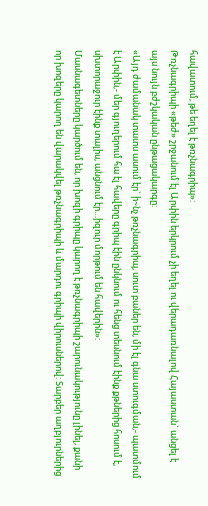հավատում, թե եղել է թռչնագրիպ»:
Թռչնագրիպի «թեժ» շրջանում էլ Արփին երկրում չի եղել ու վերադառնալով Հայաստան` անցել է այս նույն բժշկական ընթացակարգը:
«Այդ ժամանակ տատս ասում էր` ի~նչ թռչնագրիպ, սուտ բաներ են, մի էլ գնա ստուգման,- պատմում է Արփին,- մեր գյուղերում հա էլ հավերը գրիպ էին ընկնում ու հենց տեսնում էինք քթներից հոսում է, սխտորաջուր էինք տալիս, անցնում էր…իզուր մորթում են հավերին»:
Մասնագետները կարծում են, որ խոզի գրիպը կարող է թռչնագրիպի շարունակությունը լինել, քանի որ խոզերը կարող են վարակվել թռչնագրիպի և մարդու գրիպի վիրուսներով: Տարբեր աղբյուրներից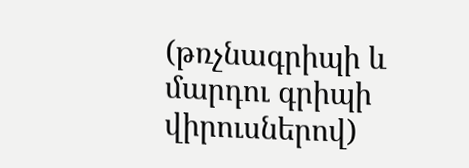(թռչնագրիպի և մարդու գրիպի վիրուսներով)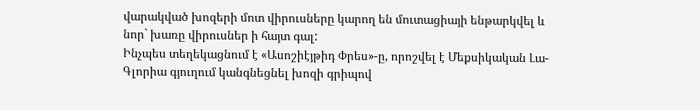վարակված խոզերի մոտ վիրուսները կարող են մուտացիայի ենթարկվել և նոր` խառը վիրուսներ ի հայտ գալ:
Ինչպես տեղեկացնում է «Ասոշիէյթիդ Փրես»-ը, որոշվել է Մեքսիկական Լա-Գլորիա գյուղում կանգնեցնել խոզի գրիպով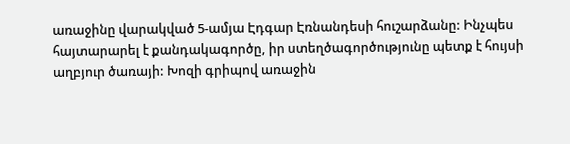առաջինը վարակված 5-ամյա Էդգար Էռնանդեսի հուշարձանը: Ինչպես հայտարարել է քանդակագործը, իր ստեղծագործությունը պետք է հույսի աղբյուր ծառայի: Խոզի գրիպով առաջին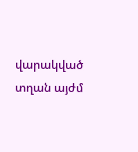վարակված տղան այժմ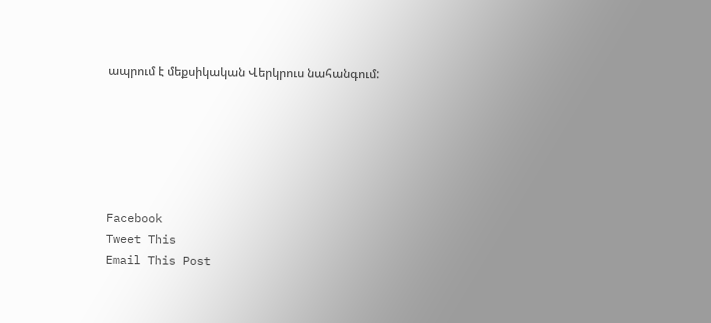ապրում է մեքսիկական Վերկրուս նահանգում:






Facebook
Tweet This
Email This Post